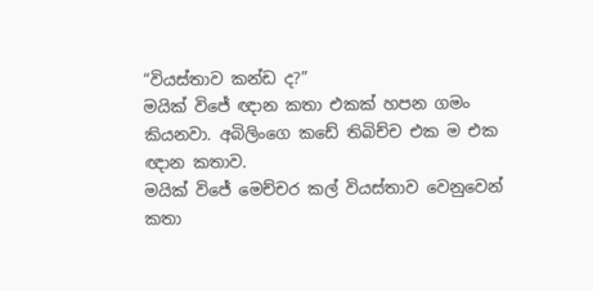“වියස්තාව කන්ඩ ද?”
මයික් විජේ ඥාන කතා එකක් හපන ගමං කියනවා. අබිලිංගෙ කඩේ තිබිච්ච එක ම එක ඥාන කතාව.
මයික් විජේ මෙච්චර කල් වියස්තාව වෙනුවෙන් කතා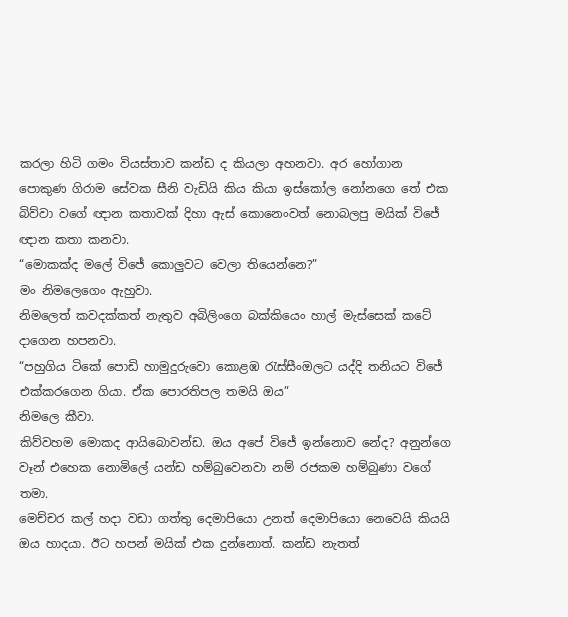කරලා හිටි ගමං වියස්තාව කන්ඩ ද කියලා අහනවා. අර හෝගාන පොකුණ ගිරාම සේවක සීනි වැඩියි කිය කියා ඉස්කෝල නෝනගෙ තේ එක බිව්වා වගේ ඥාන කතාවක් දිහා ඇස් කොනෙංවත් නොබලපු මයික් විජේ ඥාන කතා කනවා.
“මොකක්ද මලේ විජේ කොලුවට වෙලා තියෙන්නෙ?”
මං නිමලෙගෙං ඇහුවා.
නිමලෙත් කවදක්කත් නැතුව අබිලිංගෙ බක්කියෙං හාල් මැස්සෙක් කටේ දාගෙන හපනවා.
“පහුගිය ටිකේ පොඩි හාමුදුරුවො කොළඹ රැස්සීංඔලට යද්දි තනියට විජේ එක්කරගෙන ගියා. ඒක පොරතිපල තමයි ඔය”
නිමලෙ කීවා.
කිව්වහම මොකද ආයිබොවන්ඩ. ඔය අපේ විජේ ඉන්නොව නේද? අනුන්ගෙ වෑන් එහෙක නොමිලේ යන්ඩ හම්බුවෙනවා නම් රජකම හම්බුණා වගේ තමා.
මෙච්චර කල් හදා වඩා ගත්තු දෙමාපියො උනත් දෙමාපියො නෙවෙයි කියයි ඔය හාදයා. ඊට හපන් මයික් එක දුන්නොත්. කන්ඩ නැතත්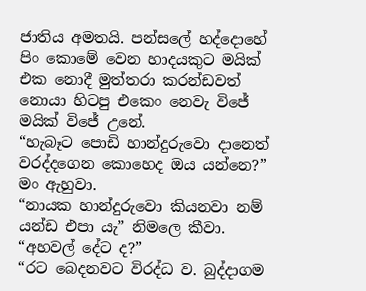ජාතිය අමතයි. පන්සලේ හද්දොහේ පිං කොමේ වෙන හාදයකුට මයික් එක නොදී මුත්තරා කරන්ඩවත් නොයා හිටපු එකෙං නෙවැ විජේ මයික් විජේ උනේ.
“හැබෑට පොඩි හාන්දුරුවො දානෙත් වරද්දගෙන කොහෙද ඔය යන්නෙ?”
මං ඇහුවා.
“නායක හාන්දුරුවො කියනවා නම් යන්ඩ එපා යැ” නිමලෙ කීවා.
“අහවල් දේට ද?”
“රට බෙදනවට විරද්ධ ව. බුද්දාගම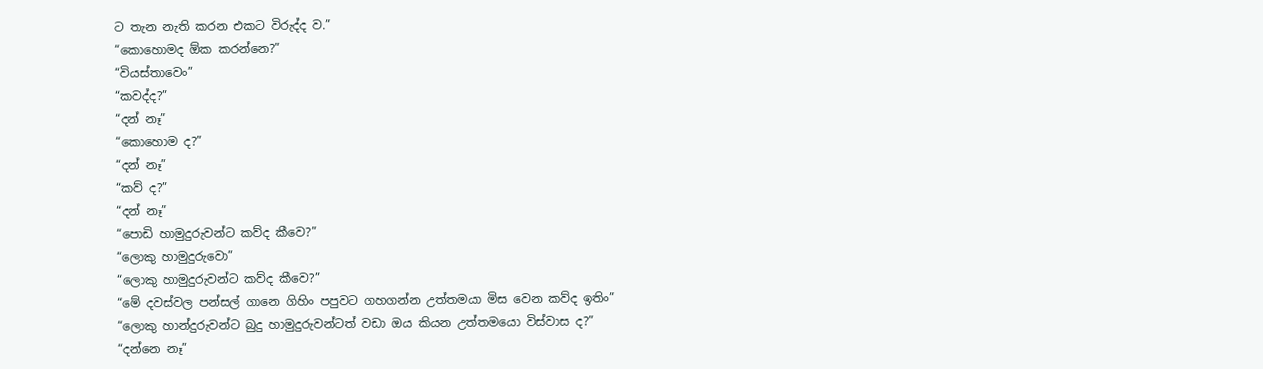ට තැන නැති කරන එකට විරුද්ද ව.”
“කොහොමද ඕක කරන්නෙ?”
“වියස්තාවෙං”
“කවද්ද?”
“දන් නෑ”
“කොහොම ද?”
“දන් නෑ”
“කව් ද?”
“දන් නෑ”
“පොඩි හාමුදුරුවන්ට කව්ද කීවෙ?”
“ලොකු හාමුදුරුවො”
“ලොකු හාමුදුරුවන්ට කව්ද කීවෙ?”
“මේ දවස්වල පන්සල් ගානෙ ගිහිං පපුවට ගහගන්න උත්තමයා මිස වෙන කව්ද ඉතිං”
“ලොකු හාන්දුරුවන්ට බුදු හාමුදුරුවන්ටත් වඩා ඔය කියන උත්තමයො විස්වාස ද?”
“දන්නෙ නෑ”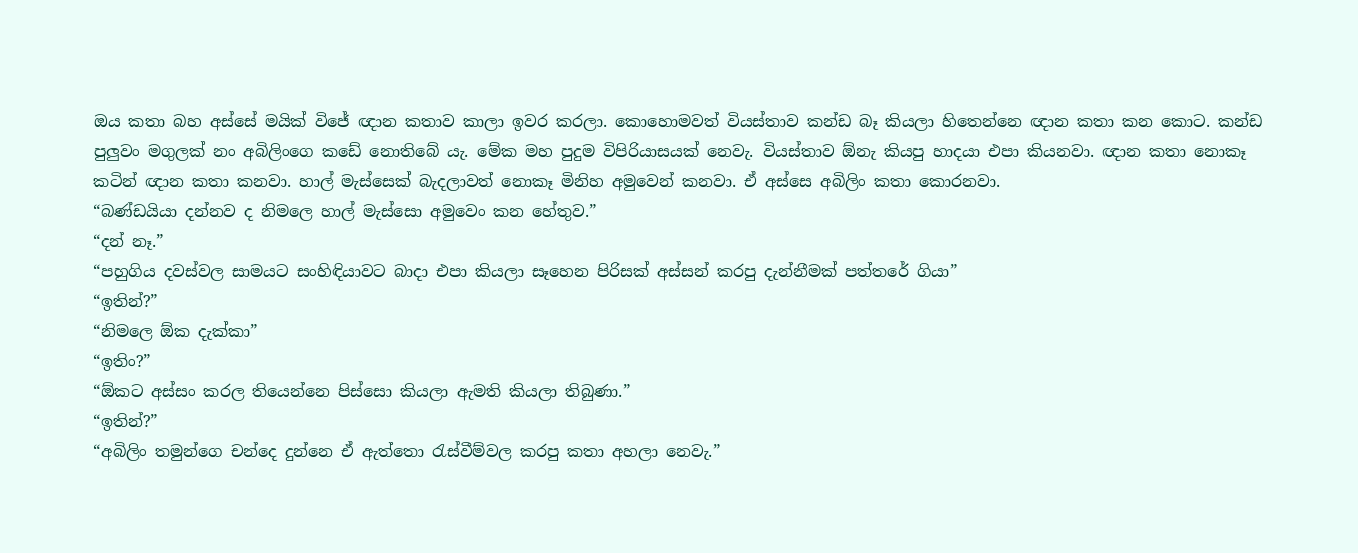ඔය කතා බහ අස්සේ මයික් විජේ ඥාන කතාව කාලා ඉවර කරලා. කොහොමවත් වියස්තාව කන්ඩ බෑ කියලා හිතෙන්නෙ ඥාන කතා කන කොට. කන්ඩ පුලුවං මගුලක් නං අබිලිංගෙ කඩේ නොතිබේ යැ. මේක මහ පුදුම විපිරියාසයක් නෙවැ. වියස්තාව ඕනැ කියපු හාදයා එපා කියනවා. ඥාන කතා නොකෑ කටින් ඥාන කතා කනවා. හාල් මැස්සෙක් බැදලාවත් නොකෑ මිනිහ අමුවෙන් කනවා. ඒ අස්සෙ අබිලිං කතා කොරනවා.
“බණ්ඩයියා දන්නව ද නිමලෙ හාල් මැස්සො අමුවෙං කන හේතුව.”
“දන් නෑ.”
“පහුගිය දවස්වල සාමයට සංහිඳියාවට බාදා එපා කියලා සෑහෙන පිරිසක් අස්සන් කරපු දැන්නීමක් පත්තරේ ගියා”
“ඉතින්?”
“නිමලෙ ඕක දැක්කා”
“ඉතිං?”
“ඕකට අස්සං කරල තියෙන්නෙ පිස්සො කියලා ඇමති කියලා තිබුණා.”
“ඉතින්?”
“අබිලිං තමුන්ගෙ චන්දෙ දුන්නෙ ඒ ඇත්තො රැස්වීම්වල කරපු කතා අහලා නෙවැ.”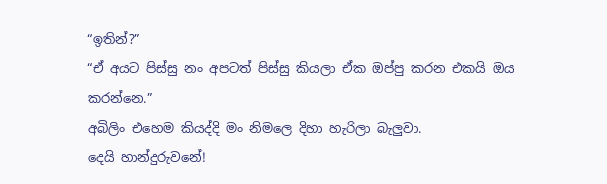“ඉතින්?”
“ඒ අයට පිස්සු නං අපටත් පිස්සු කියලා ඒක ඔප්පු කරන එකයි ඔය කරන්නෙ.”
අබිලිං එහෙම කියද්දි මං නිමලෙ දිහා හැරිලා බැලුවා.
දෙයි හාන්දුරුවනේ!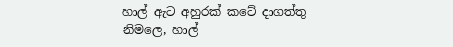හාල් ඇට අහුරක් කටේ දාගත්තු නිමලෙ, හාල්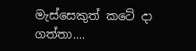මැස්සෙකුත් කටේ දා ගත්තා....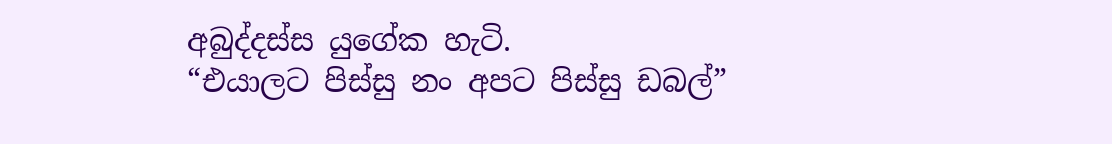අබුද්දස්ස යුගේක හැටි.
“එයාලට පිස්සු නං අපට පිස්සු ඩබල්”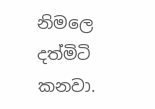නිමලෙ දත්මිටි කනවා.